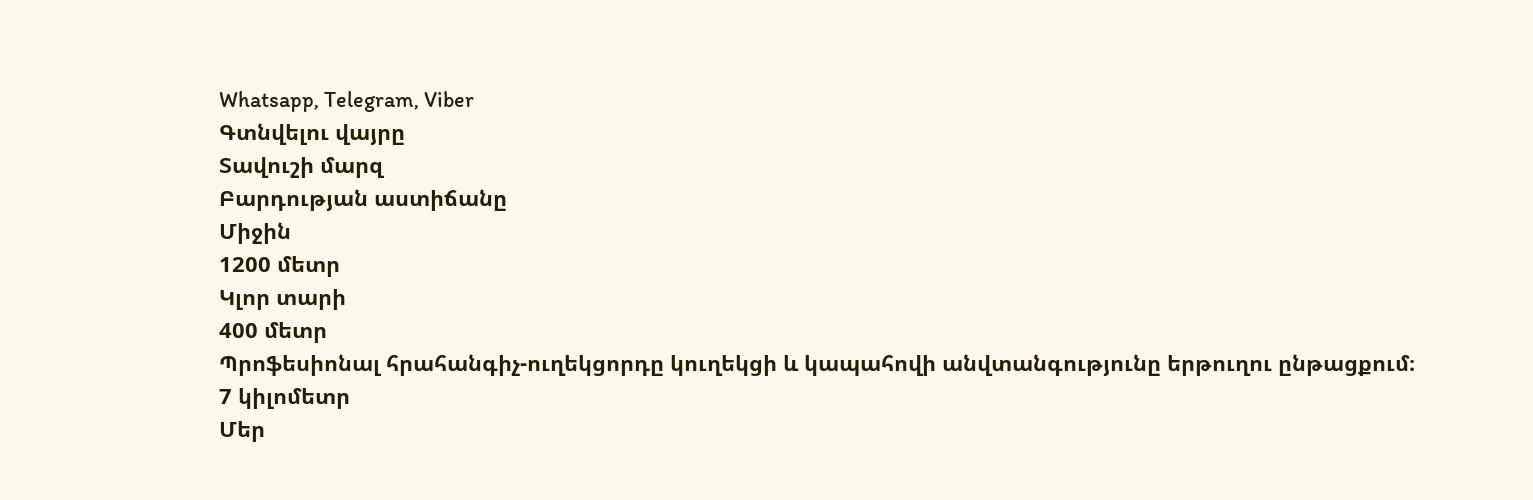Whatsapp, Telegram, Viber
Գտնվելու վայրը
Տավուշի մարզ
Բարդության աստիճանը
Միջին
1200 մետր
Կլոր տարի
400 մետր
Պրոֆեսիոնալ հրահանգիչ-ուղեկցորդը կուղեկցի և կապահովի անվտանգությունը երթուղու ընթացքում։
7 կիլոմետր
Մեր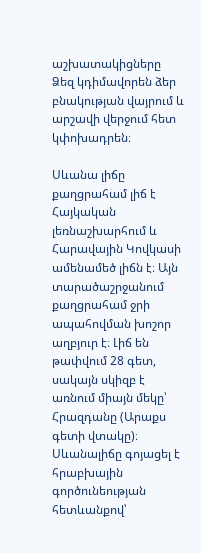աշխատակիցները Ձեզ կդիմավորեն ձեր բնակության վայրում և արշավի վերջում հետ կփոխադրեն։

Սևանա լիճը քաղցրահամ լիճ է Հայկական լեռնաշխարհում և Հարավային Կովկասի ամենամեծ լիճն է։ Այն տարածաշրջանում քաղցրահամ ջրի ապահովման խոշոր աղբյուր է։ Լիճ են թափվում 28 գետ, սակայն սկիզբ է առնում միայն մեկը՝ Հրազդանը (Արաքս գետի վտակը)։
Սևանալիճը գոյացել է հրաբխային գործունեության հետևանքով՝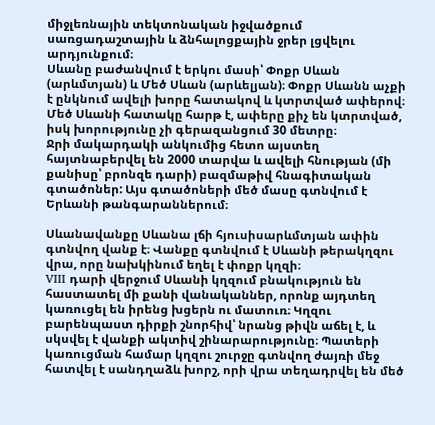միջլեռնային տեկտոնական իջվածքում սառցադաշտային և ձնհալոցքային ջրեր լցվելու արդյունքում։
Սևանը բաժանվում է երկու մասի՝ Փոքր Սևան (արևմտյան) և Մեծ Սևան (արևելյան)։ Փոքր Սևանն աչքի է ընկնում ավելի խորը հատակով և կտրտված ափերով։ Մեծ Սևանի հատակը հարթ է, ափերը քիչ են կտրտված, իսկ խորությունը չի գերազանցում 30 մետրը։
Ջրի մակարդակի անկումից հետո այստեղ հայտնաբերվել են 2000 տարվա և ավելի հնության (մի քանիսը՝ բրոնզե դարի) բազմաթիվ հնագիտական գտածոներ: Այս գտածոների մեծ մասը գտնվում է Երևանի թանգարաններում։

Սևանավանքը Սևանա լճի հյուսիսարևմտյան ափին գտնվող վանք է։ Վանքը գտնվում է Սևանի թերակղզու վրա, որը նախկինում եղել է փոքր կղզի։
VIII դարի վերջում Սևանի կղզում բնակություն են հաստատել մի քանի վանականներ, որոնք այդտեղ կառուցել են իրենց խցերն ու մատուռ։ Կղզու բարենպաստ դիրքի շնորհիվ՝ նրանց թիվն աճել է, և սկսվել է վանքի ակտիվ շինարարությունը։ Պատերի կառուցման համար կղզու շուրջը գտնվող ժայռի մեջ հատվել է սանդղաձև խորշ, որի վրա տեղադրվել են մեծ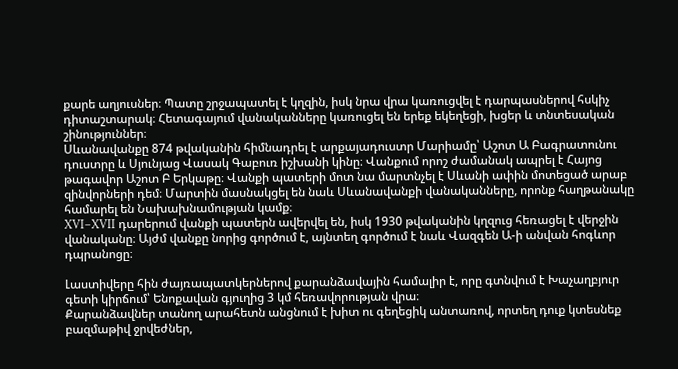քարե աղյուսներ։ Պատը շրջապատել է կղզին, իսկ նրա վրա կառուցվել է դարպասներով հսկիչ դիտաշտարակ։ Հետագայում վանականները կառուցել են երեք եկեղեցի, խցեր և տնտեսական շինություններ։
Սևանավանքը 874 թվականին հիմնադրել է արքայադուստր Մարիամը՝ Աշոտ Ա Բագրատունու դուստրը և Սյունյաց Վասակ Գաբուռ իշխանի կինը։ Վանքում որոշ ժամանակ ապրել է Հայոց թագավոր Աշոտ Բ Երկաթը։ Վանքի պատերի մոտ նա մարտնչել է Սևանի ափին մոտեցած արաբ զինվորների դեմ։ Մարտին մասնակցել են նաև Սևանավանքի վանականները, որոնք հաղթանակը համարել են Նախախնամության կամք։
XVI–XVII դարերում վանքի պատերն ավերվել են, իսկ 1930 թվականին կղզուց հեռացել է վերջին վանականը։ Այժմ վանքը նորից գործում է, այնտեղ գործում է նաև Վազգեն Ա-ի անվան հոգևոր դպրանոցը։

Լաստիվերը հին ժայռապատկերներով քարանձավային համալիր է, որը գտնվում է Խաչաղբյուր գետի կիրճում՝ Ենոքավան գյուղից 3 կմ հեռավորության վրա։
Քարանձավներ տանող արահետն անցնում է խիտ ու գեղեցիկ անտառով, որտեղ դուք կտեսնեք բազմաթիվ ջրվեժներ,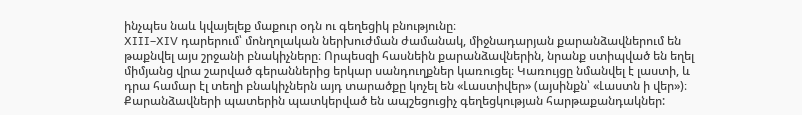ինչպես նաև կվայելեք մաքուր օդն ու գեղեցիկ բնությունը։
XIII–XIV դարերում՝ մոնղոլական ներխուժման ժամանակ, միջնադարյան քարանձավներում են թաքնվել այս շրջանի բնակիչները։ Որպեսզի հասնեին քարանձավներին, նրանք ստիպված են եղել միմյանց վրա շարված գերաններից երկար սանդուղքներ կառուցել։ Կառույցը նմանվել է լաստի, և դրա համար էլ տեղի բնակիչներն այդ տարածքը կոչել են «Լաստիվեր» (այսինքն՝ «Լաստն ի վեր»)։
Քարանձավների պատերին պատկերված են ապշեցուցիչ գեղեցկության հարթաքանդակներ: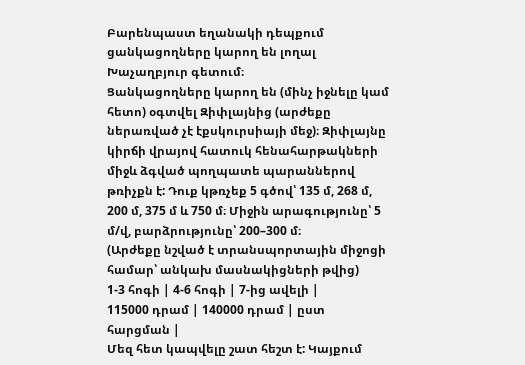Բարենպաստ եղանակի դեպքում ցանկացողները կարող են լողալ Խաչաղբյուր գետում։
Ցանկացողները կարող են (մինչ իջնելը կամ հետո) օգտվել Զիփլայնից (արժեքը ներառված չէ էքսկուրսիայի մեջ)։ Զիփլայնը կիրճի վրայով հատուկ հենահարթակների միջև ձգված պողպատե պարաններով թռիչքն է: Դուք կթռչեք 5 գծով՝ 135 մ, 268 մ, 200 մ, 375 մ և 750 մ։ Միջին արագությունը՝ 5 մ/վ, բարձրությունը՝ 200–300 մ։
(Արժեքը նշված է տրանսպորտային միջոցի համար՝ անկախ մասնակիցների թվից)
1-3 հոգի | 4-6 հոգի | 7-ից ավելի |
115000 դրամ | 140000 դրամ | ըստ հարցման |
Մեզ հետ կապվելը շատ հեշտ է: Կայքում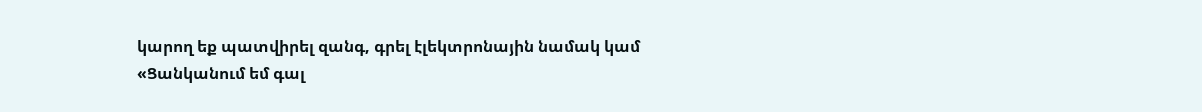կարող եք պատվիրել զանգ, գրել էլեկտրոնային նամակ կամ «Ցանկանում եմ գալ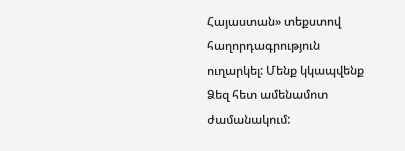Հայաստան» տեքստով հաղորդագրություն ուղարկել: Մենք կկապվենք Ձեզ հետ ամենամոտ ժամանակում: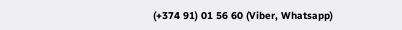(+374 91) 01 56 60 (Viber, Whatsapp)